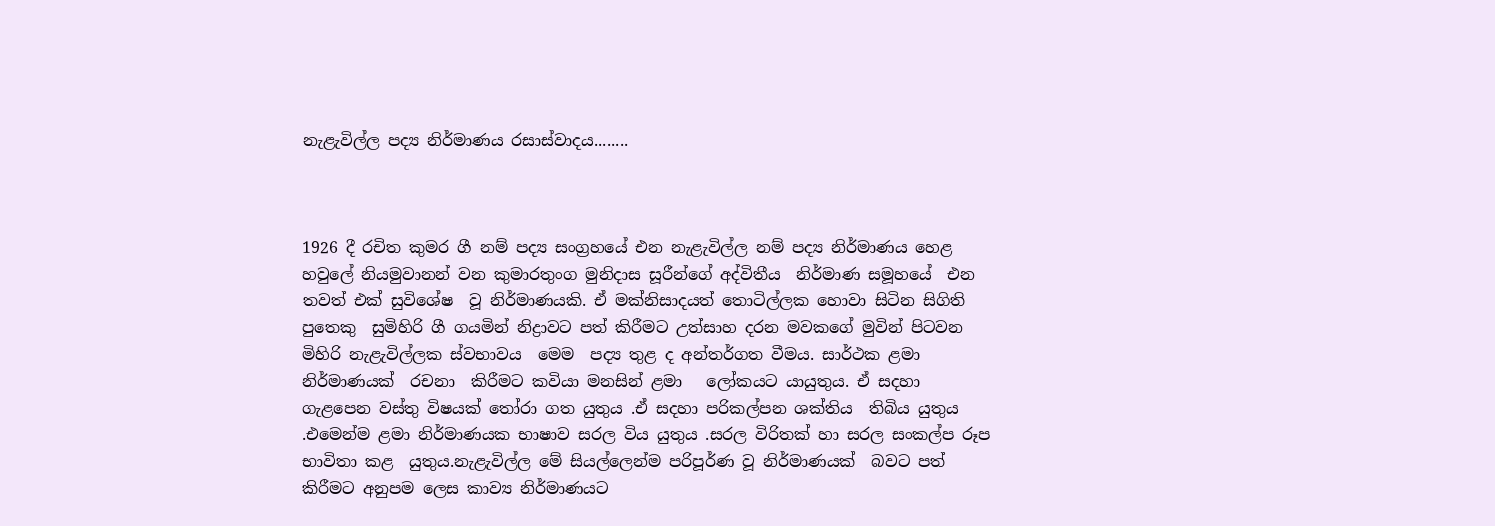නැළැවිල්ල පද්‍ය නිර්මාණය රසාස්වාදය........



1926 දී රචිත කුමර ගී නම් පද්‍ය සංග්‍රහයේ එන නැළැවිල්ල නම් පද්‍ය නිර්මාණය හෙළ හවුලේ නියමුවානන් වන කුමාරතුංග මුනිදාස සූරීන්ගේ අද්විතීය  නිර්මාණ සමූහයේ  එන තවත් එක් සුවිශේෂ  වූ නිර්මාණයකි. ඒ මක්නිසාදයත් තොටිල්ලක හොවා සිටින සිගිති පුතෙකු  සුමිහිරි ගී ගයමින් නිද්‍රාවට පත් කිරීමට උත්සාහ දරන මවකගේ මුවින් පිටවන මිහිරි නැළැවිල්ලක ස්වභාවය  මෙම  පද්‍ය තුළ ද අන්තර්ගත වීමය. සාර්ථක ළමා  නිර්මාණයක්  රචනා  කිරීමට කවියා මනසින් ළමා   ලෝකයට යායුතුය. ඒ සදහා  ගැළපෙන වස්තු විෂයක් තෝරා ගත යුතුය .ඒ සදහා පරිකල්පන ශක්තිය  තිබිය යුතුය .එමෙන්ම ළමා නිර්මාණයක භාෂාව සරල විය යුතුය .සරල විරිතක් හා සරල සංකල්ප රූප භාවිතා කළ  යුතුය.නැළැවිල්ල මේ සියල්ලෙන්ම පරිපූර්ණ වූ නිර්මාණයක්  බවට පත් කිරීමට අනුපම ලෙස කාව්‍ය නිර්මාණයට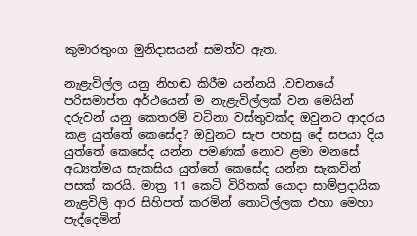කුමාරතුංග මුනිදාසයන් සමත්ව ඇත.

නැළැවිල්ල යනු නිහඬ කිරීම යන්නයි .වචනයේ පරිසමාප්ත අර්ථයෙන් ම නැළැවිල්ලක් වන මෙයින් දරුවන් යනු කෙතරම් වටිනා වස්තුවක්ද ඔවුනට ආදරය කළ යුත්තේ කෙසේද? ඔවුනට සැප පහසු දේ සපයා දිය යුත්තේ කෙසේද යන්න පමණක් නොව ළමා මනසේ  අධ්‍යත්මය සැකසිය යුත්තේ කෙසේද යන්න සැකවින් පසක් කරයි. මාත්‍ර 11 කෙටි විරිතක් යොදා සාම්ප්‍රදායික නැළවිලි ආර සිහිපත් කරමින් තොටිල්ලක එහා මෙහා පැද්දෙමින්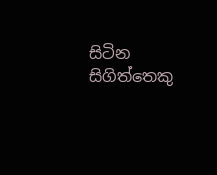සිටින සිගිත්තෙකු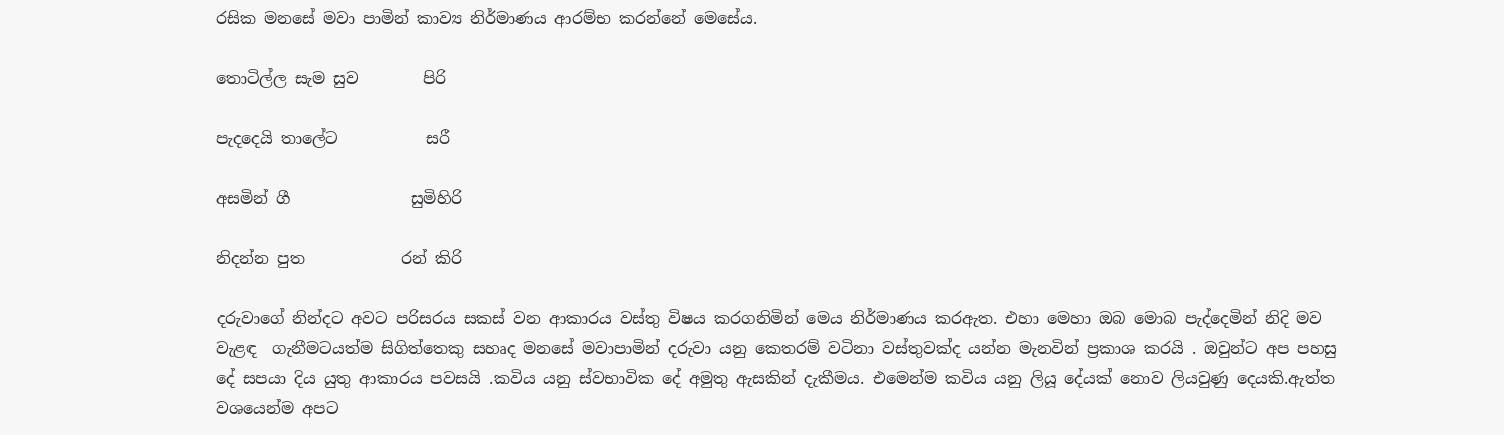රසික මනසේ මවා පාමින් කාව්‍ය නිර්මාණය ආරම්භ කරන්නේ මෙසේය.

තොටිල්ල සැම සුව        පිරි

පැදදෙයි තාලේට           සරී

අසමින් ගී               සුමිහිරි

නිදන්න පුත            රන් කිරි

දරුවාගේ නින්දට අවට පරිසරය සකස් වන ආකාරය වස්තු විෂය කරගනිමින් මෙය නිර්මාණය කරඇත. එහා මෙහා ඔබ මොබ පැද්දෙමින් නිදි මව වැළඳ  ගැනීමටයත්ම සිගිත්තෙකු සහෘද මනසේ මවාපාමින් දරුවා යනු කෙතරම් වටිනා වස්තුවක්ද යන්න මැනවින් ප්‍රකාශ කරයි . ඔවුන්ට අප පහසු දේ සපයා දිය යුතු ආකාරය පවසයි .කවිය යනු ස්වභාවික දේ අමුතු ඇසකින් දැකීමය. එමෙන්ම කවිය යනු ලියූ දේයක් නොව ලියවුණු දෙයකි.ඇත්ත වශයෙන්ම අපට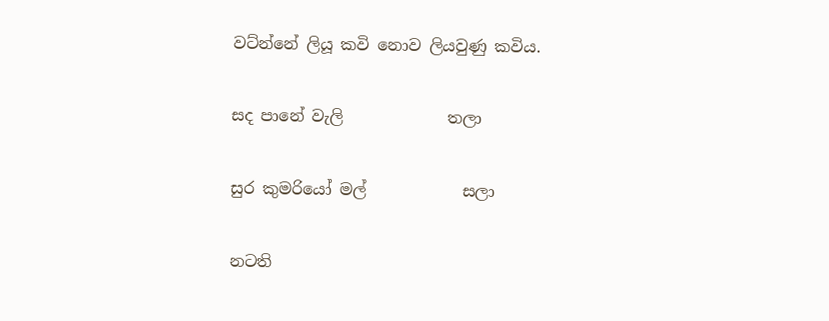වට්න්නේ ලියූ කවි නොව ලියවුණු කවිය.

සද පානේ වැලි             තලා

සුර කුමරියෝ මල්            සලා

නටති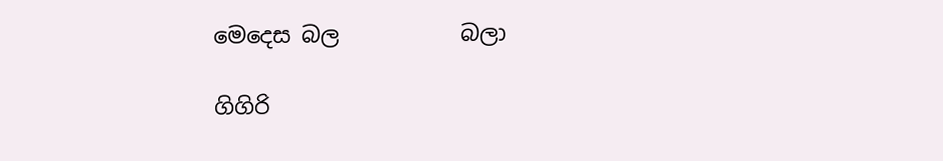මෙදෙස බල           බලා

ගිගිරි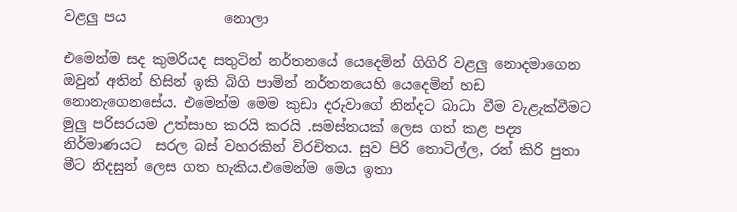වළලු පය              නොලා

එමෙන්ම සද කුමරියද සතුටින් නර්තනයේ යෙදෙමින් ගිගිරි වළලු නොදමාගෙන ඔවුන් අතින් හිසින් ඉකි බිගි පාමින් නර්තනයෙහි යෙදෙමින් හඩ නොනැගෙනසේය. එමෙන්ම මෙම කුඩා දරුවාගේ නින්දට බාධා වීම වැළැක්වීමට මුලු පරිසරයම උත්සාහ කරයි කරයි .සමස්තයක් ලෙස ගත් කළ පද්‍ය නිර්මාණයට  සරල බස් වහරකින් විරචිතය. සුව පිරි තොටිල්ල, රන් කිරි පුතා මීට නිදසුන් ලෙස ගත හැකිය.එමෙන්ම මෙය ඉතා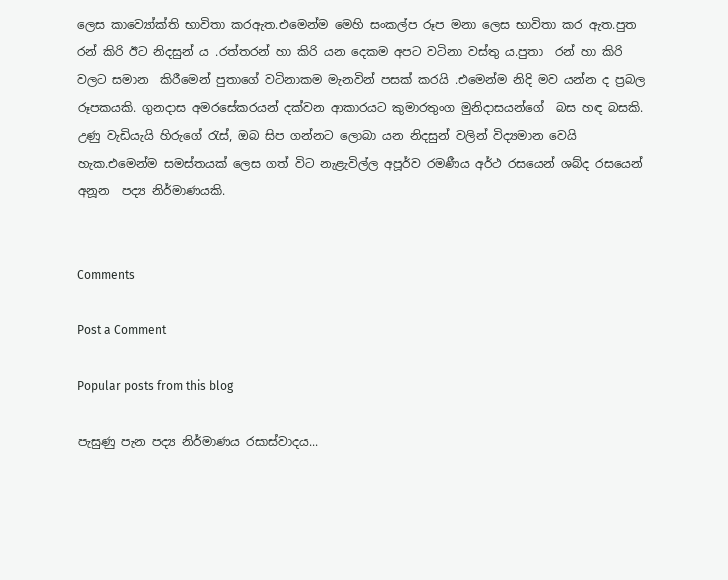ලෙස කාව්‍යෝක්ති භාවිතා කරඇත.එමෙන්ම මෙහි සංකල්ප රූප මනා ලෙස භාවිතා කර ඇත.පුත රන් කිරි ඊට නිදසුන් ය .රත්තරන් හා කිරි යන දෙකම අපට වටිනා වස්තු ය.පුතා  රන් හා කිරි වලට සමාන  කිරීමෙන් පුතාගේ වටිනාකම මැනවින් පසක් කරයි .එමෙන්ම නිදි මව යන්න ද ප්‍රබල රූපකයකි. ගුනදාස අමරසේකරයන් දක්වන ආකාරයට කුමාරතුංග මුනිදාසයන්ගේ  බස හඳ බසකි. උණු වැඩියැයි හිරුගේ රැස්, ඔබ සිප ගන්නට ලොබා යන නිදසුන් වලින් විද්‍යමාන වෙයි හැක.එමෙන්ම සමස්තයක් ලෙස ගත් විට නැළැවිල්ල අපූර්ව රමණීය අර්ථ රසයෙන් ශබ්ද රසයෙන් අනූන  පද්‍ය නිර්මාණයකි.


Comments

Post a Comment

Popular posts from this blog

පැසුණු පැන පද්‍ය නිර්මාණය රසාස්වාදය...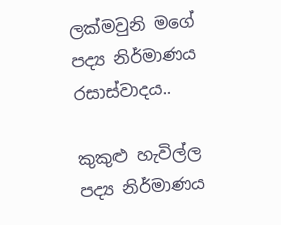ලක්මවුනි මගේ පද්‍ය නිර්මාණය රසාස්වාදය..

කුකුළු හැවිල්ල පද්‍ය නිර්මාණය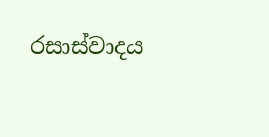රසාස්වාදය